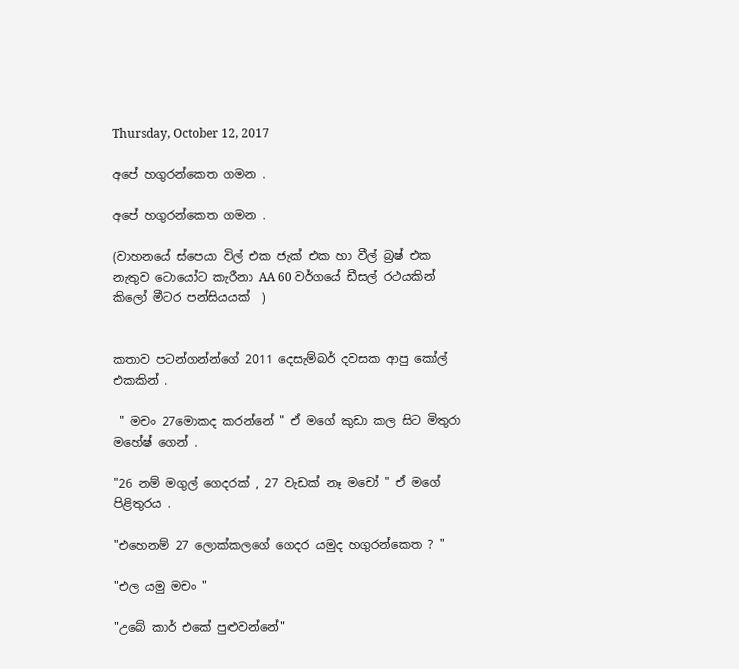Thursday, October 12, 2017

අපේ හගුරන්කෙත ගමන .

අපේ හගුරන්කෙත ගමන .

(වාහනයේ ස්පෙයා විල් එක ජැක් එක හා වීල් බ්‍රෂ් එක  නැතුව ටොයෝට කැරීනා AA 60 වර්ගයේ ඩීසල් රථයකින් කිලෝ මීටර පන්සියයක්  )


කතාව පටන්ගන්න්ගේ 2011 දෙසැම්බර් දවසක ආපු කෝල් එකකින් .

 " මචං 27මොකද කරන්නේ " ඒ මගේ කුඩා කල සිට මිතුරා මහේෂ් ගෙන් .

"26 නම් මගුල් ගෙදරක් , 27 වැඩක් නෑ මචෝ " ඒ මගේ පිළිතුරය .

"එහෙනම් 27 ලොක්කලගේ ගෙදර යමුද හගුරන්කෙත ? "

"එල යමු මචං "

"උබේ කාර් එකේ පුළුවන්නේ"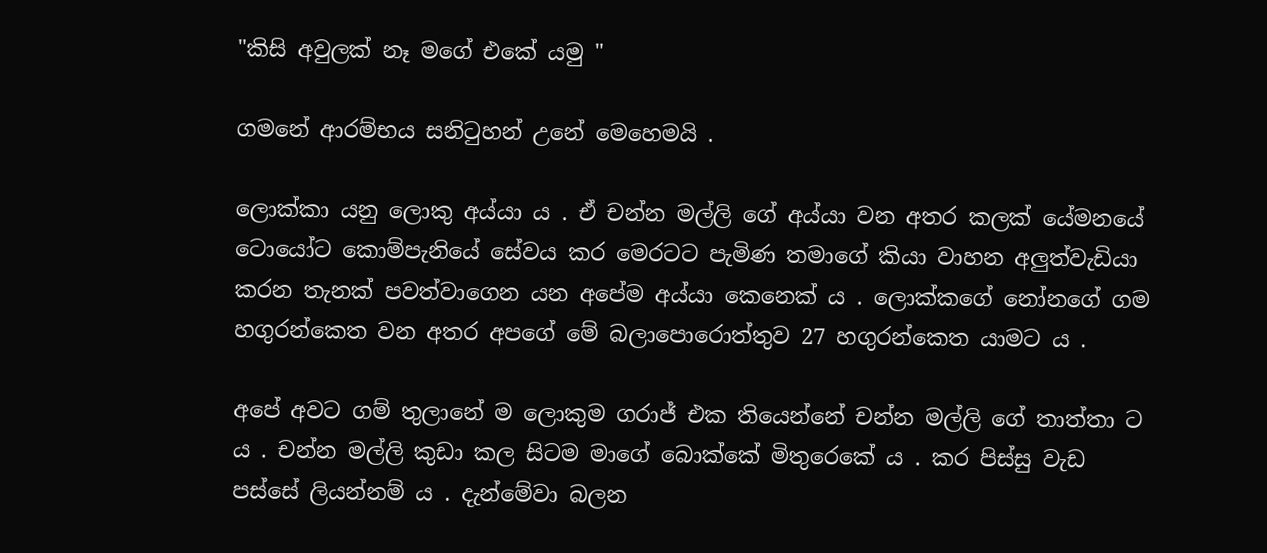"කිසි අවුලක් නෑ මගේ එකේ යමු "

ගමනේ ආරම්භය සනිටුහන් උනේ මෙහෙමයි .

ලොක්කා යනු ලොකු අය්යා ය . ඒ චන්න මල්ලි ගේ අය්යා වන අතර කලක් යේමනයේ ටොයෝට කොම්පැනියේ සේවය කර මෙරටට පැමිණ තමාගේ කියා වාහන අලුත්වැඩියා කරන තැනක් පවත්වාගෙන යන අපේම අය්යා කෙනෙක් ය . ලොක්කගේ නෝනගේ ගම හගුරන්කෙත වන අතර අපගේ මේ බලාපොරොත්තුව 27 හගුරන්කෙත යාමට ය .

අපේ අවට ගම් තුලානේ ම ලොකුම ගරාජ් එක තියෙන්නේ චන්න මල්ලි ගේ තාත්තා ට ය . චන්න මල්ලි කුඩා කල සිටම මාගේ බොක්කේ මිතුරෙකේ ය . කර පිස්සු වැඩ පස්සේ ලියන්නම් ය . දැන්මේවා බලන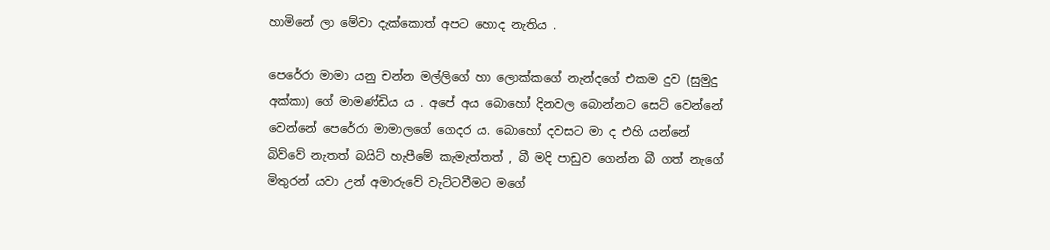හාමිනේ ලා මේවා දැක්කොත් අපට හොද නැතිය .

පෙරේරා මාමා යනු චන්න මල්ලිගේ හා ලොක්කගේ නැන්දගේ එකම දුව (සුමුදු අක්කා) ගේ මාමණ්ඩිය ය . අපේ අය බොහෝ දිනවල බොන්නට සෙට් වෙන්නේ වෙන්නේ පෙරේරා මාමාලගේ ගෙදර ය. බොහෝ දවසට මා ද එහි යන්නේ බිව්වේ නැතත් බයිට් හැපීමේ කැමැත්තත් , බී මදි පාඩුව ගෙන්න බී ගත් නැගේ මිතුරන් යවා උන් අමාරුවේ වැට්ටවීමට මගේ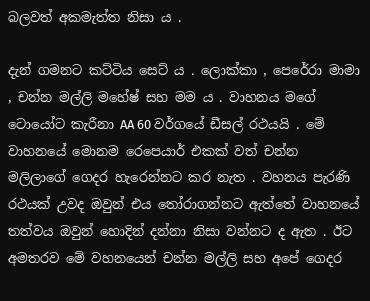බලවත් අකමැත්ත නිසා ය .

දැන් ගමනට කට්ටිය සෙට් ය . ලොක්කා , පෙරේරා මාමා , චන්න මල්ලි මහේෂ් සහ මම ය . වාහනය මගේ ටොයෝට කැරීනා AA 60 වර්ගයේ ඩීසල් රථයයි . මේ වාහනයේ මොනම රෙපෙයාර් එකක් වත් චන්න මලිලාගේ ගෙදර හැරෙන්නට කර නැත . වහනය පැරණි රථයක් උවද ඔවුන් එය තෝරාගන්නට ඇත්තේ වාහනයේ තත්වය ඔවුන් හොදින් දන්නා නිසා වන්නට ද ඇත . ඊට අමතරව මේ වහනයෙන් චන්න මල්ලි සහ අපේ ගෙදර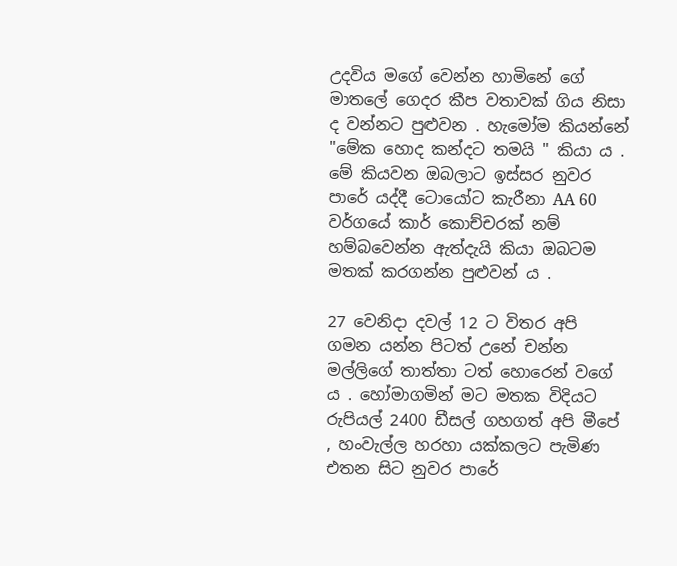උදවිය මගේ වෙන්න හාමිනේ ගේ මාතලේ ගෙදර කීප වතාවක් ගිය නිසා ද වන්නට පුළුවන . හැමෝම කියන්නේ "මේක හොද කන්දට තමයි " කියා ය . මේ කියවන ඔබලාට ඉස්සර නුවර පාරේ යද්දී ටොයෝට කැරීනා AA 60 වර්ගයේ කාර් කොච්චරක් නම් හම්බවෙන්න ඇත්දැයි කියා ඔබටම මතක් කරගන්න පුළුවන් ය .

27 වෙනිදා දවල් 12 ට විතර අපි ගමන යන්න පිටත් උනේ චන්න මල්ලිගේ තාත්තා ටත් හොරෙන් වගේ ය . හෝමාගමින් මට මතක විදියට රුපියල් 2400 ඩීසල් ගහගත් අපි මීපේ , හංවැල්ල හරහා යක්කලට පැමිණ එතන සිට නුවර පාරේ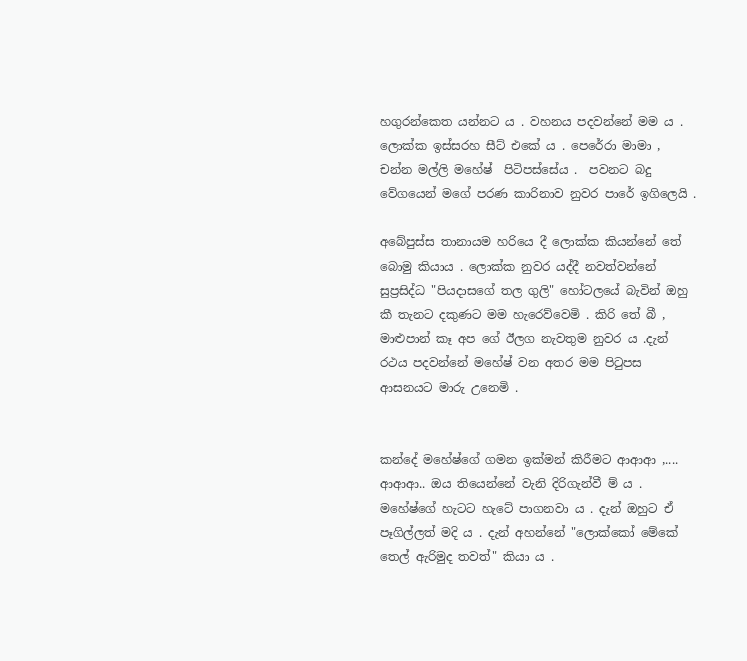හගුරන්කෙත යන්නට ය . වහනය පදවන්නේ මම ය . ලොක්ක ඉස්සරහ සීට් එකේ ය . පෙරේරා මාමා , චන්න මල්ලි මහේෂ්  පිටිපස්සේය .  පවනට බදු වේගයෙන් මගේ පරණ කාරිනාව නුවර පාරේ ඉගිලෙයි .

අබේපුස්ස තානායම හරියෙ දී ලොක්ක කියන්නේ තේ බොමු කියාය . ලොක්ක නුවර යද්දී නවත්වන්නේ සුප්‍රසිද්ධ "පියදාසගේ තල ගුලි" හෝටලයේ බැවින් ඔහු කී තැනට දකුණට මම හැරෙව්වෙමි . කිරි තේ බී , මාළුපාන් කෑ අප ගේ ඊලග නැවතුම නුවර ය .දැන් රථය පදවන්නේ මහේෂ් වන අතර මම පිටුපස ආසනයට මාරු උනෙමි .


කන්දේ මහේෂ්ගේ ගමන ඉක්මන් කිරීමට ආආආ ,.... ආආආ.. ඔය තියෙන්නේ වැනි දිරිගැන්වී ම් ය . මහේෂ්ගේ හැටට හැටේ පාගනවා ය . දැන් ඔහුට ඒ පෑගිල්ලත් මදි ය . දැන් අහන්නේ "ලොක්කෝ මේකේ තෙල් ඇරිමුද තවත්" කියා ය .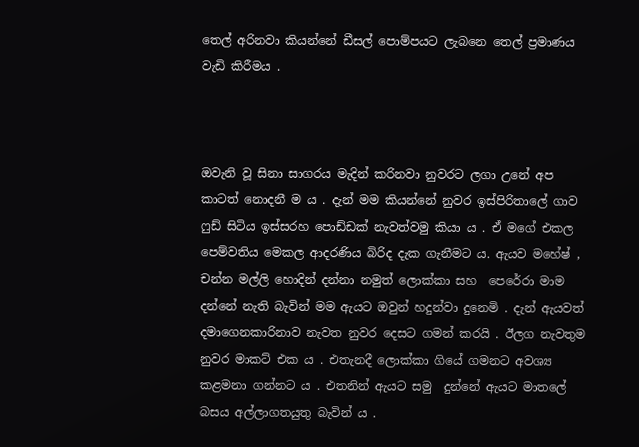තෙල් අරිනවා කියන්නේ ඩීසල් පොම්පයට ලැබනෙ තෙල් ප්‍රමාණය වැඩි කිරීමය .



ඔවැනි වූ සිනා සාගරය මැදින් කරිනවා නුවරට ලගා උනේ අප කාටත් නොදනී ම ය . දැන් මම කියන්නේ නුවර ඉස්පිරිතාලේ ගාව ෆුඩ් සිටිය ඉස්සරහ පොඩ්ඩක් නැවත්වමු කියා ය . ඒ මගේ එකල පෙම්වතිය මෙකල ආදරණිය බිරිද දැක ගැනීමට ය. ඇයව මහේෂ් , චන්න මල්ලි හොදින් දන්නා නමුත් ලොක්කා සහ  පෙරේරා මාම දන්නේ නැති බැවින් මම ඇයට ඔවුන් හදුන්වා දුනෙමි . දැන් ඇයවත් දමාගෙනකාරිනාව නැවත නුවර දෙසට ගමන් කරයි . ඊලග නැවතුම නුවර මාකට් එක ය . එතැනදී ලොක්කා ගියේ ගමනට අවශ්‍ය කළමනා ගන්නට ය . එතනින් ඇයට සමු  දුන්නේ ඇයට මාතලේ බසය අල්ලාගතයුතු බැවින් ය .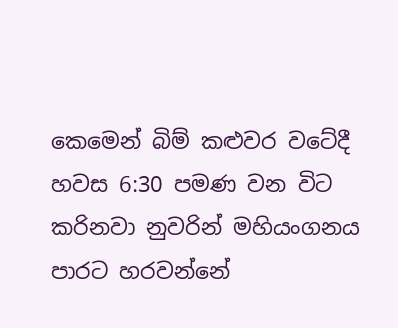කෙමෙන් බිම් කළුවර වටේදී හවස 6:30 පමණ වන විට කරිනවා නුවරින් මහියංගනය පාරට හරවන්නේ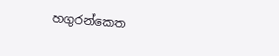හගුරන්කෙත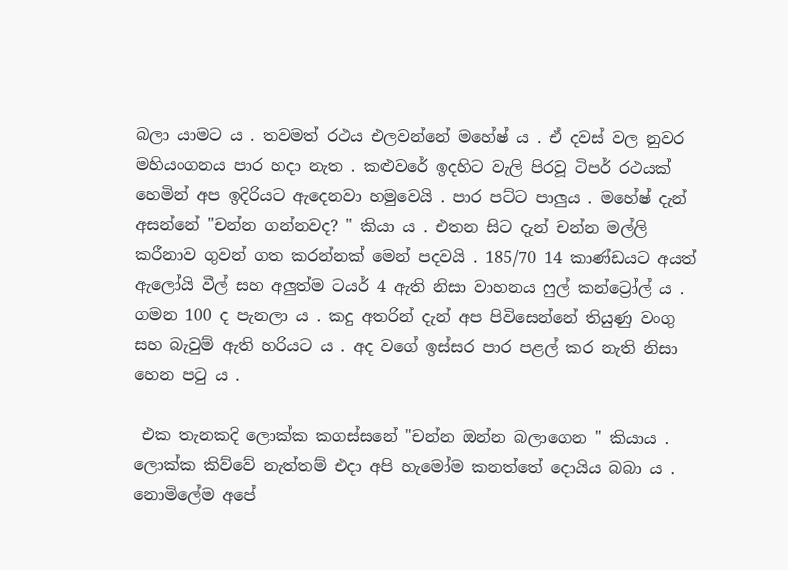බලා යාමට ය . තවමත් රථය එලවන්නේ මහේෂ් ය . ඒ දවස් වල නුවර  මහියංගනය පාර හදා නැත . කළුවරේ ඉදහිට වැලි පිරවූ ටිපර් රථයක් හෙමින් අප ඉදිරියට ඇදෙනවා හමුවෙයි . පාර පට්ට පාලුය . මහේෂ් දැන් අසන්නේ "චන්න ගන්නවද? " කියා ය . එතන සිට දැන් චන්න මල්ලි කරීනාව ගුවන් ගත කරන්නක් මෙන් පදවයි . 185/70 14 කාණ්ඩයට අයත් ඇලෝයි වීල් සහ අලුත්ම ටයර් 4 ඇති නිසා වාහනය ෆුල් කන්ට්‍රෝල් ය . ගමන 100 ද පැනලා ය . කදු අතරින් දැන් අප පිවිසෙන්නේ තියුණු වංගු සහ බැවුම් ඇති හරියට ය . අද වගේ ඉස්සර පාර පළල් කර නැති නිසා හෙන පටු ය .

 එක තැනකදි ලොක්ක කගස්සනේ "චන්න ඔන්න බලාගෙන " කියාය . ලොක්ක කිව්වේ නැත්තම් එදා අපි හැමෝම කනත්තේ දොයිය බබා ය . නොමිලේම අපේ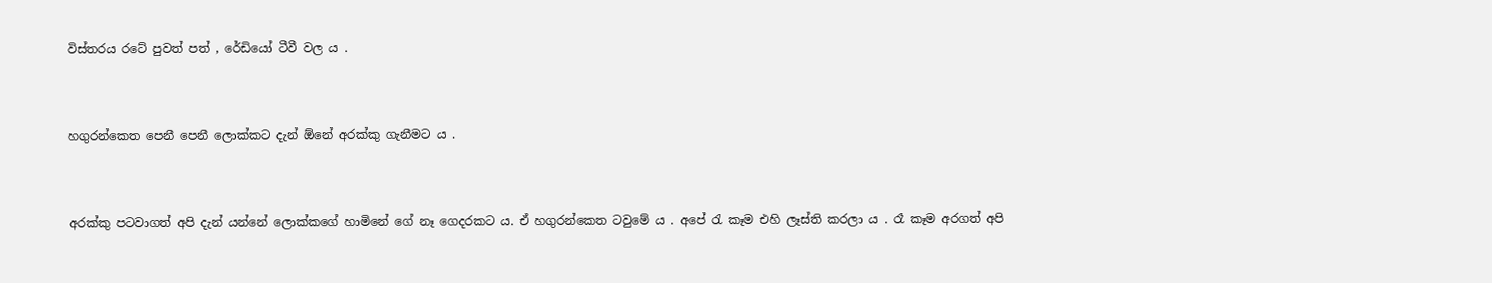විස්තරය රටේ පුවත් පත් , රේඩියෝ ටීවී වල ය .



හගුරන්කෙත පෙනී පෙනී ලොක්කට දැන් ඕනේ අරක්කු ගැනීමට ය .



අරක්කු පටවාගත් අපි දැන් යන්නේ ලොක්කගේ හාමිනේ ගේ නෑ ගෙදරකට ය. ඒ හගුරන්කෙත ටවුමේ ය . අපේ රැ කෑම එහි ලෑස්ති කරලා ය . රෑ කෑම අරගත් අපි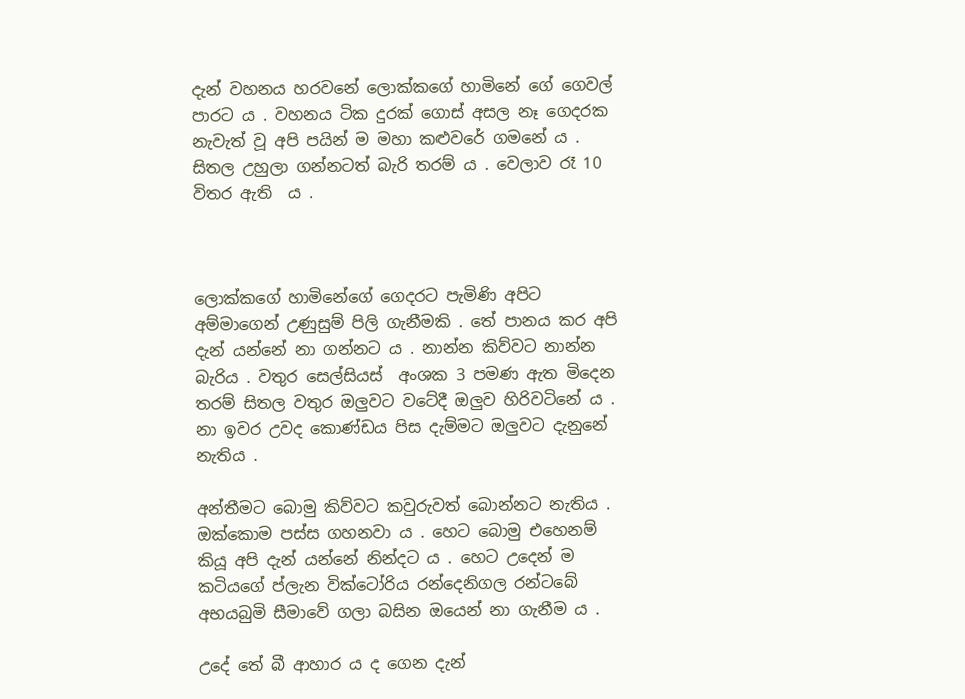දැන් වහනය හරවනේ ලොක්කගේ හාමිනේ ගේ ගෙවල් පාරට ය . වහනය ටික දුරක් ගොස් අසල නෑ ගෙදරක නැවැත් වූ අපි පයින් ම මහා කළුවරේ ගමනේ ය . සිතල උහුලා ගන්නටත් බැරි තරම් ය . වෙලාව රෑ 10 විතර ඇති  ය .



ලොක්කගේ හාමිනේගේ ගෙදරට පැමිණි අපිට අම්මාගෙන් උණුසුම් පිලි ගැනීමකි . තේ පානය කර අපි දැන් යන්නේ නා ගන්නට ය . නාන්න කිව්වට නාන්න බැරිය . වතුර සෙල්සියස්  අංශක 3 පමණ ඇත මිදෙන තරම් සිතල වතුර ඔලුවට වටේදී ඔලුව හිරිවටිනේ ය . නා ඉවර උවද කොණ්ඩය පිස දැම්මට ඔලුවට දැනුනේ නැතිය .

අන්තීමට බොමු කිව්වට කවුරුවත් බොන්නට නැතිය . ඔක්කොම පස්ස ගහනවා ය . හෙට බොමු එහෙනම් කියූ අපි දැන් යන්නේ නින්දට ය . හෙට උදෙන් ම කටියගේ ප්ලැන වික්ටෝරිය රන්දෙනිගල රන්ටබේ අභයබුමි සීමාවේ ගලා බසින ඔයෙන් නා ගැනීම ය .

උදේ තේ බී ආහාර ය ද ගෙන දැන්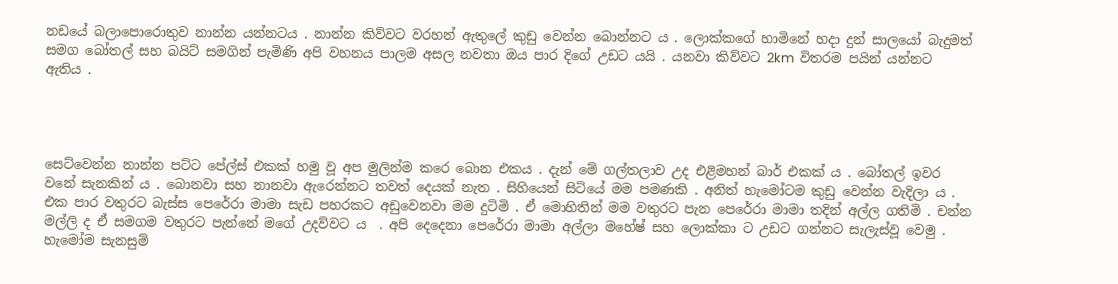නඩයේ බලාපොරොතුව නාන්න යන්නටය . නාන්න කිව්වට වරහන් ඇතුලේ කුඩු වෙන්න බොන්නට ය . ලොක්කගේ හාමිනේ හදා දුන් සාලයෝ බැදුමත් සමග බෝතල් සහ බයිට් සමගින් පැමිණි අපි වහනය පාලම අසල නවතා ඔය පාර දිගේ උඩට යයි . යනවා කිව්වට 2km  විතරම පයින් යන්නට ඇතිය .




සෙට්වෙන්න නාන්න පට්ට පේල්ස් එකක් හමු වූ අප මුලින්ම කරෙ බොන එකය . දැන් මේ ගල්තලාව උද එළිමහන් බාර් එකක් ය . බෝතල් ඉවර වනේ සැනකින් ය . බොනවා සහ නානවා ඇරෙන්නට තවත් දෙයක් නැත . සිහියෙන් සිටියේ මම පමණකි . අනිත් හැමෝටම කුඩු වෙන්න වැදිලා ය . එක පාර වතුරට බැස්ස පෙරේරා මාමා සැඩ පහරකට අඩුවෙනවා මම දුටිමි . ඒ මොහිතින් මම වතුරට පැන පෙරේරා මාමා තදින් අල්ල ගතිමි . චන්න මල්ලි ද ඒ සමගම වතුරට පැන්නේ මගේ උදව්වට ය  . අපි දෙදෙනා පෙරේරා මාමා අල්ලා මහේෂ් සහ ලොක්කා ට උඩට ගන්නට සැලැස්වූ වෙමු . හැමෝම සැනසුම්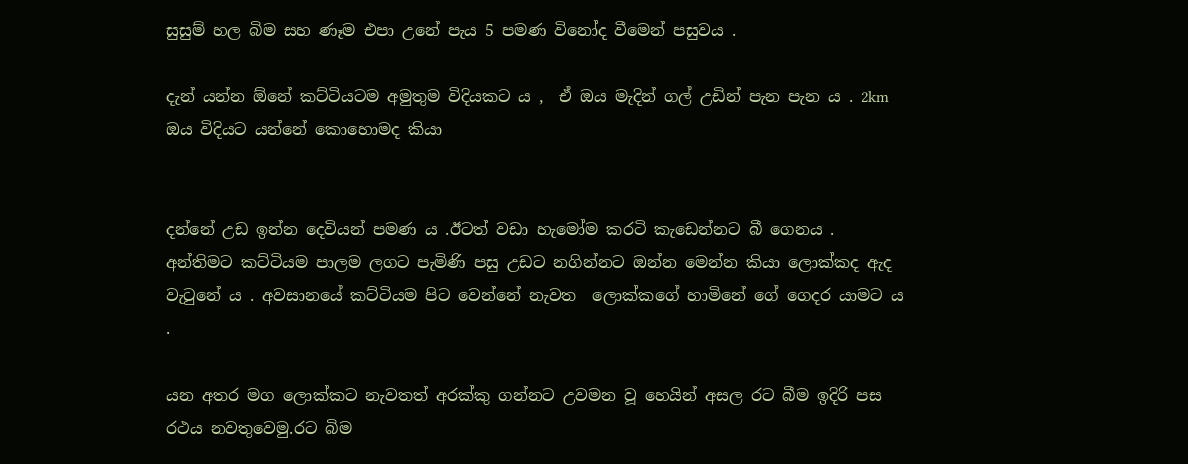සුසුම් හල බිම සහ ණෑම එපා උනේ පැය 5 පමණ විනෝද වීමෙන් පසුවය .

දැන් යන්න ඕනේ කට්ටියටම අමුතුම විදියකට ය ,  ඒ ඔය මැදින් ගල් උඩින් පැන පැන ය . 2km ඔය විදියට යන්නේ කොහොමද කියා


දන්නේ උඩ ඉන්න දෙවියන් පමණ ය .ඊටත් වඩා හැමෝම කරටි කැඩෙන්නට බී ගෙනය . අන්තිමට කට්ටියම පාලම ලගට පැමිණි පසු උඩට නගින්නට ඔන්න මෙන්න කියා ලොක්කද ඇද වැටුනේ ය . අවසානයේ කට්ටියම පිට වෙන්නේ නැවත  ලොක්කගේ හාමිනේ ගේ ගෙදර යාමට ය .

යන අතර මග ලොක්කට නැවතත් අරක්කු ගන්නට උවමන වූ හෙයින් අසල රට බීම ඉදිරි පස රථය නවතුවෙමු.රට බිම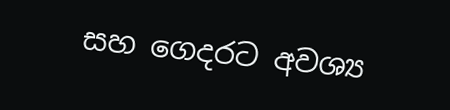සහ ගෙදරට අවශ්‍ය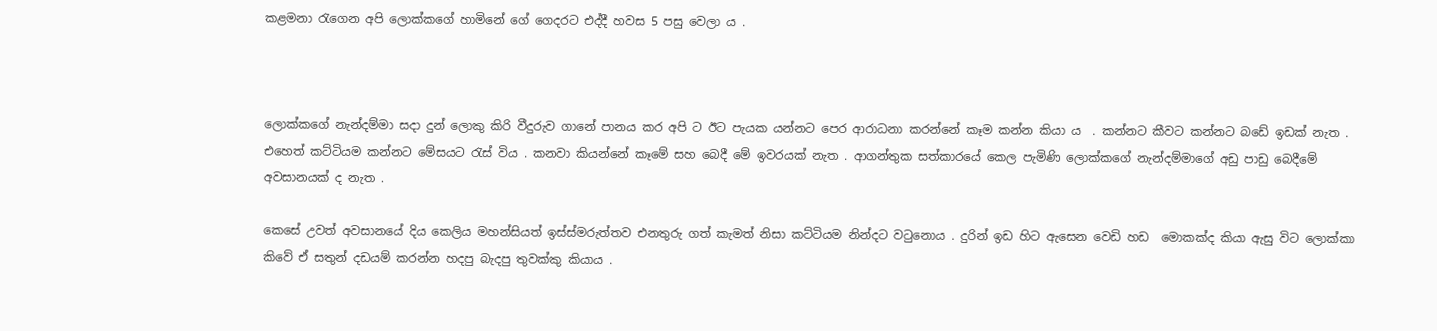කළමනා රැගෙන අපි ලොක්කගේ හාමිනේ ගේ ගෙදරට එද්දී හවස 5 පසු වෙලා ය .



ලොක්කගේ නැන්දම්මා සදා දුන් ලොකු කිරි වීදුරුව ගානේ පානය කර අපි ට ඊට පැයක යන්නට පෙර ආරාධනා කරන්නේ කෑම කන්න කියා ය  . කන්නට කීවට කන්නට බඩේ ඉඩක් නැත . එහෙත් කට්ටියම කන්නට මේසයට රැස් විය . කනවා කියන්නේ කෑමේ සහ බෙදී මේ ඉවරයක් නැත . ආගන්තුක සත්කාරයේ කෙල පැමිණි ලොක්කගේ නැන්දම්මාගේ අඩු පාඩු බෙදීමේ අවසානයක් ද නැත .

කෙසේ උවත් අවසානයේ දිය කෙලිය මහන්සියත් ඉස්ස්මරුත්තව එනතුරු ගත් කැමත් නිසා කට්ටියම නින්දට වටුනොය . දුරින් ඉඩ හිට ඇසෙන වෙඩි හඩ  මොකක්ද කියා ඇසු විට ලොක්කා කිවේ ඒ සතුන් දඩයම් කරන්න හදපු බැදපු තුවක්කු කියාය .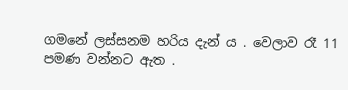ගමනේ ලස්සනම හරිය දැන් ය . වෙලාව රෑ 11 පමණ වන්නට ඇත .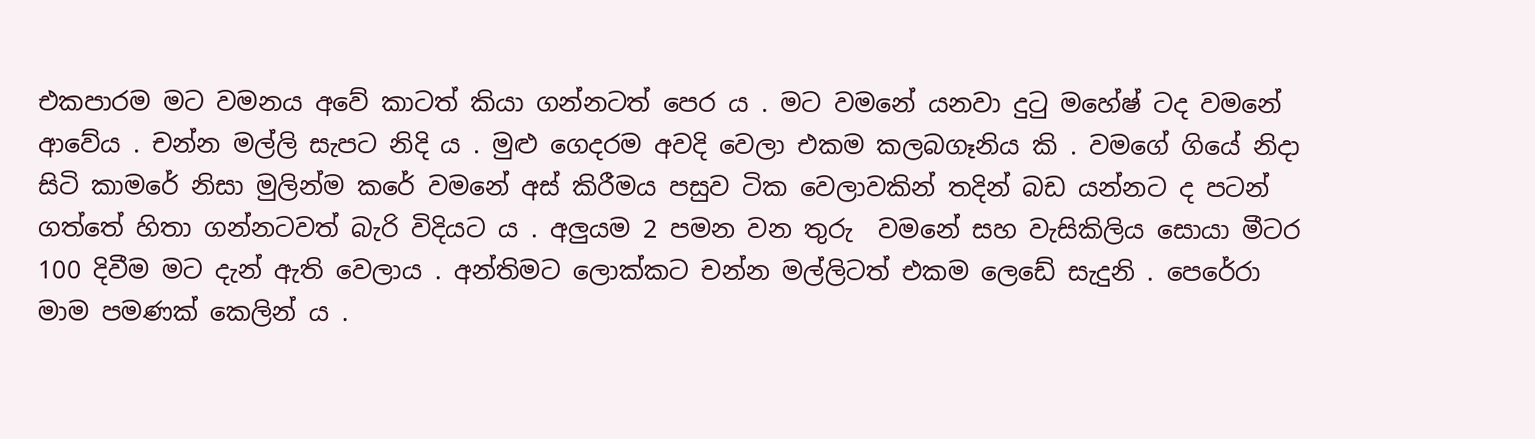එකපාරම මට වමනය අවේ කාටත් කියා ගන්නටත් පෙර ය . මට වමනේ යනවා දුටු මහේෂ් ටද වමනේ ආවේය . චන්න මල්ලි සැපට නිදි ය . මුළු ගෙදරම අවදි වෙලා එකම කලබගෑනිය කි . වමගේ ගියේ නිදා සිටි කාමරේ නිසා මුලින්ම කරේ වමනේ අස් කිරීමය පසුව ටික වෙලාවකින් තදින් බඩ යන්නට ද පටන් ගත්තේ හිතා ගන්නටවත් බැරි විදියට ය . අලුයම 2 පමන වන තුරු  වමනේ සහ වැසිකිලිය සොයා මීටර 100 දිවීම මට දැන් ඇති වෙලාය . අන්තිමට ලොක්කට චන්න මල්ලිටත් එකම ලෙඩේ සැදුනි . පෙරේරා මාම පමණක් කෙලින් ය .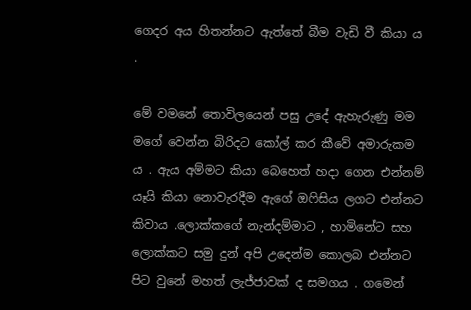ගෙදර අය හිතන්නට ඇත්තේ බීම වැඩි වී කියා ය .

මේ වමනේ තොවිලයෙන් පසු උදේ ඇහැරුණු මම මගේ වෙන්න බිරිදට කෝල් කර කීවේ අමාරුකම ය . ඇය අම්මට කියා බෙහෙත් හදා ගෙන එන්නම් යෑයි කියා නොවැරදීම ඇගේ ඔෆිසිය ලගට එන්නට කිවාය .ලොක්කගේ නැන්දම්මාට , හාමිනේට සහ ලොක්කට සමු දුන් අපි උදෙන්ම කොලබ එන්නට පිට වුනේ මහත් ලැජ්ජාවක් ද සමගය . ගමෙන්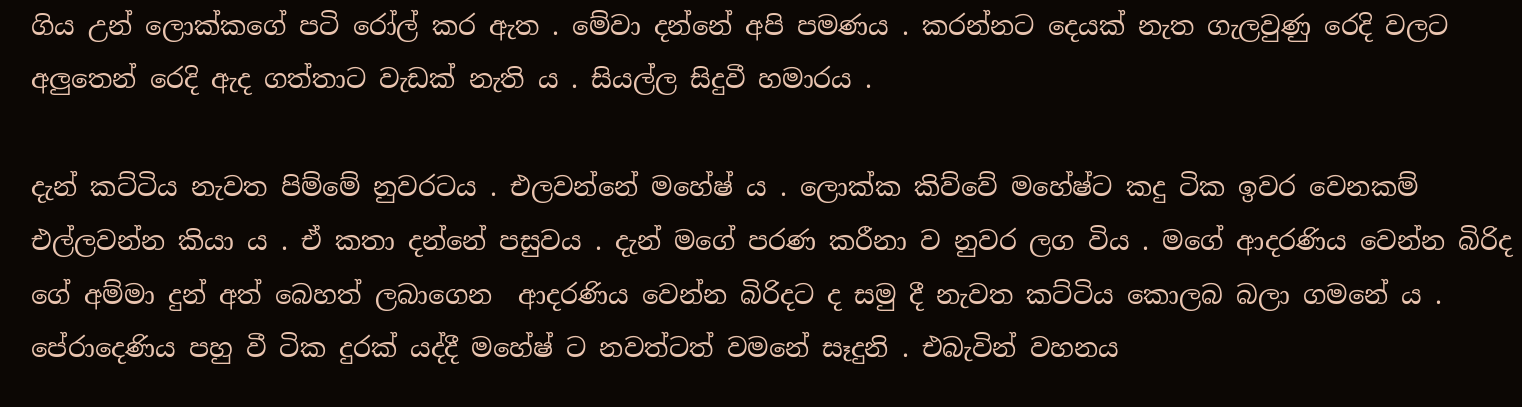ගිය උන් ලොක්කගේ පටි රෝල් කර ඇත . මේවා දන්නේ අපි පමණය . කරන්නට දෙයක් නැත ගැලවුණු රෙදි වලට අලුතෙන් රෙදි ඇද ගත්තාට වැඩක් නැති ය . සියල්ල සිදුවී හමාරය .

දැන් කට්ටිය නැවත පිම්මේ නුවරටය . එලවන්නේ මහේෂ් ය . ලොක්ක කිව්වේ මහේෂ්ට කදු ටික ඉවර වෙනකම් එල්ලවන්න කියා ය . ඒ කතා දන්නේ පසුවය . දැන් මගේ පරණ කරීනා ව නුවර ලග විය . මගේ ආදරණිය වෙන්න බිරිද ගේ අම්මා දුන් අත් බෙහත් ලබාගෙන  ආදරණිය වෙන්න බිරිදට ද සමු දී නැවත කට්ටිය කොලබ බලා ගමනේ ය . පේරාදෙණිය පහු වී ටික දුරක් යද්දී මහේෂ් ට නවත්ටත් වමනේ සෑදුනි . එබැවින් වහනය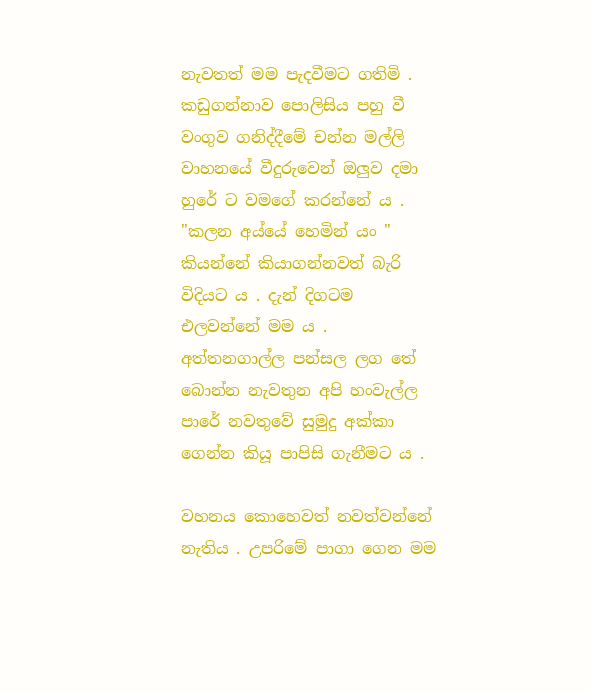නැවතත් මම පැදවීමට ගතිමි . කඩුගන්නාව පොලිසිය පහු වී වංගුව ගනිද්දීමේ චන්න මල්ලි වාහනයේ වීදුරුවෙන් ඔලුව දමා හුරේ ට වමගේ කරන්නේ ය . "කලන අය්යේ හෙමින් යං " කියන්නේ කියාගන්නවත් බැරි විදියට ය . දැන් දිගටම එලවන්නේ මම ය . අත්තනගාල්ල පන්සල ලග තේ බොන්න නැවතුන අපි හංවැල්ල පාරේ නවතුවේ සුමුදු අක්කා ගෙන්න කියූ පාපිසි ගැනීමට ය .

වහනය කොහෙවත් නවත්වන්නේ නැතිය . උපරිමේ පාගා ගෙන මම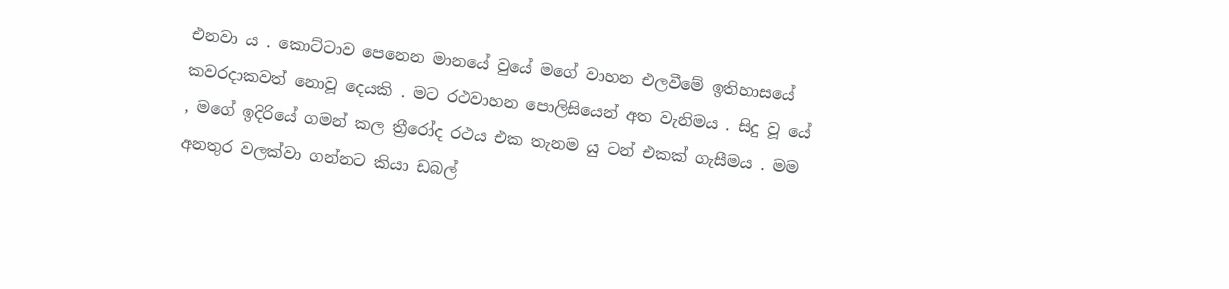එනවා ය . කොට්ටාව පෙනෙන මානයේ වුයේ මගේ වාහන එලවීමේ ඉතිහාසයේ කවරදාකවත් නොවූ දෙයකි . මට රථවාහන පොලිසියෙන් අත වැනිමය . සිදු වූ යේ , මගේ ඉදිරියේ ගමන් කල ත්‍රීරෝද රථය එක තැනම යු ටන් එකක් ගැසීමය . මම අනතුර වලක්වා ගන්නට කියා ඩබල්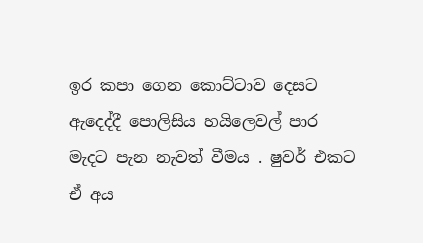ඉර කපා ගෙන කොට්ටාව දෙසට ඇදෙද්දී පොලිසිය හයිලෙවල් පාර මැදට පැන නැවත් වීමය . ෂුවර් එකට ඒ අය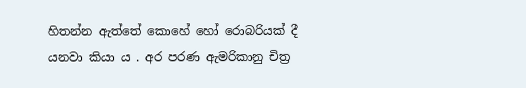හිතන්න ඇත්තේ කොහේ හෝ රොබරියක් දී යනවා කියා ය . අර පරණ ඇමරිකානු චිත්‍ර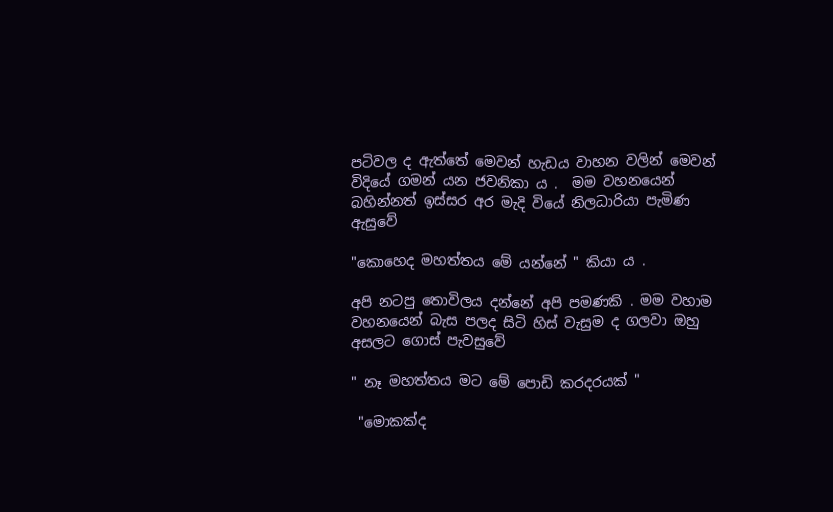පටිවල ද ඇත්තේ මෙවන් හැඩය වාහන වලින් මෙවන් විදියේ ගමන් යන ජවනිකා ය .  මම වහනයෙන් බහින්නත් ඉස්සර අර මැදි වියේ නිලධාරියා පැමිණ ඇසුවේ

"කොහෙද මහත්තය මේ යන්නේ " කියා ය .

අපි නටපු තොවිලය දන්නේ අපි පමණකි . මම වහාම වහනයෙන් බැස පලද සිටි හිස් වැසුම ද ගලවා ඔහු අසලට ගොස් පැවසුවේ

" නෑ මහත්තය මට මේ පොඩි කරදරයක් "

 "මොකක්ද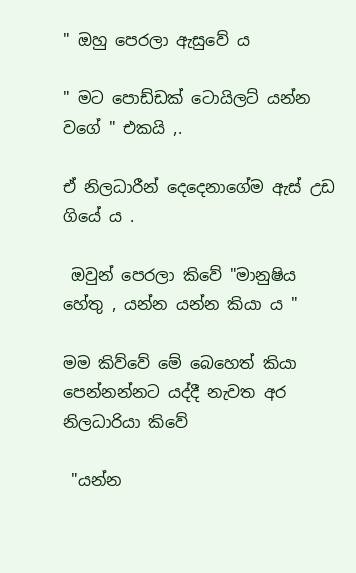" ඔහු පෙරලා ඇසුවේ ය

" මට පොඩ්ඩක් ටොයිලට් යන්න වගේ " එකයි ,.

ඒ නිලධාරීන් දෙදෙනාගේම ඇස් උඩ ගියේ ය .

 ඔවුන් පෙරලා කිවේ "මානුෂිය හේතු , යන්න යන්න කියා ය "

මම කිව්වේ මේ බෙහෙත් කියා පෙන්නන්නට යද්දී නැවත අර නිලධාරියා කිවේ

 "යන්න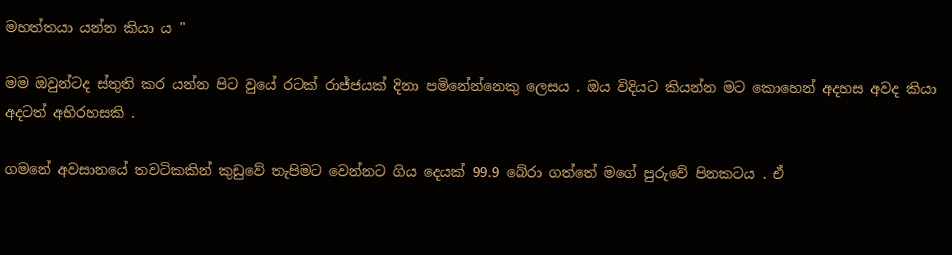මහත්තයා යන්න කියා ය "

මම ඔවුන්ටද ස්තුති කර යන්න පිට වුයේ රටක් රාජ්ජයක් දිනා පමිනේන්නෙකු ලෙසය . ඔය විදියට කියන්න මට කොහෙන් අදහස අවද කියා අදටත් අභිරහසකි .

ගමනේ අවසානයේ තවටිකකින් කුඩුවේ තැපිමට වෙන්නට ගිය දෙයක් 99.9 බේරා ගත්තේ මගේ පුරුවේ පිනකටය . ඒ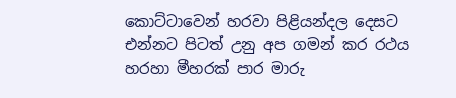කොට්ටාවෙන් හරවා පිළියන්දල දෙසට එන්නට පිටත් උනු අප ගමන් කර රථය හරහා මීහරක් පාර මාරු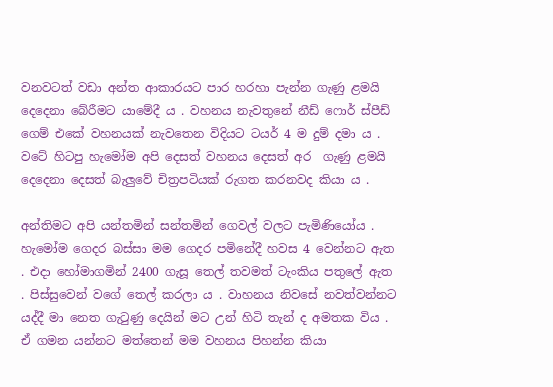වනවටත් වඩා අන්ත ආකාරයට පාර හරහා පැන්න ගැණු ළමයි දෙදෙනා බේරීමට යාමේදී ය . වහනය නැවතුනේ නීඩ් ෆොර් ස්පීඩ් ගෙම් එකේ වහනයක් නැවතෙන විදියට ටයර් 4 ම දුම් දමා ය . වටේ හිටපු හැමෝම අපි දෙසත් වහනය දෙසත් අර  ගැණු ළමයි දෙදෙනා දෙසත් බැලුවේ චිත්‍රපටියක් රුගත කරනවද කියා ය .

අන්තිමට අපි යන්තමින් සන්තමින් ගෙවල් වලට පැමිණියෝය . හැමෝම ගෙදර බස්සා මම ගෙදර පමිනේදී හවස 4 වෙන්නට ඇත . එදා හෝමාගමින් 2400 ගැසූ තෙල් තවමත් ටැංකිය පතුලේ ඇත . පිස්සුවෙන් වගේ තෙල් කරලා ය . වාහනය නිවසේ නවත්වන්නට යද්දී මා නෙත ගැටුණු දෙයින් මට උන් හිටි තැන් ද අමතක විය . ඒ ගමන යන්නට මත්තෙන් මම වහනය පිහන්න කියා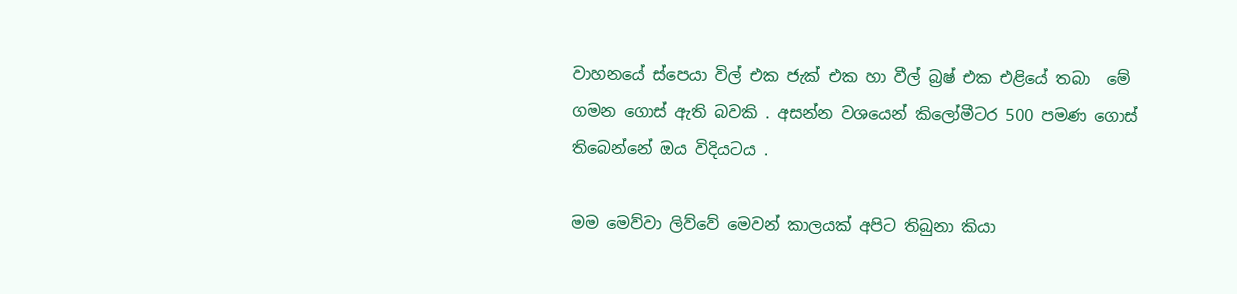වාහනයේ ස්පෙයා විල් එක ජැක් එක හා වීල් බ්‍රෂ් එක එළියේ තබා  මේ ගමන ගොස් ඇති බවකි . අසන්න වශයෙන් කිලෝමීටර 500 පමණ ගොස් තිබෙන්නේ ඔය විදියටය .

මම මෙව්වා ලිව්වේ මෙවන් කාලයක් අපිට තිබුනා කියා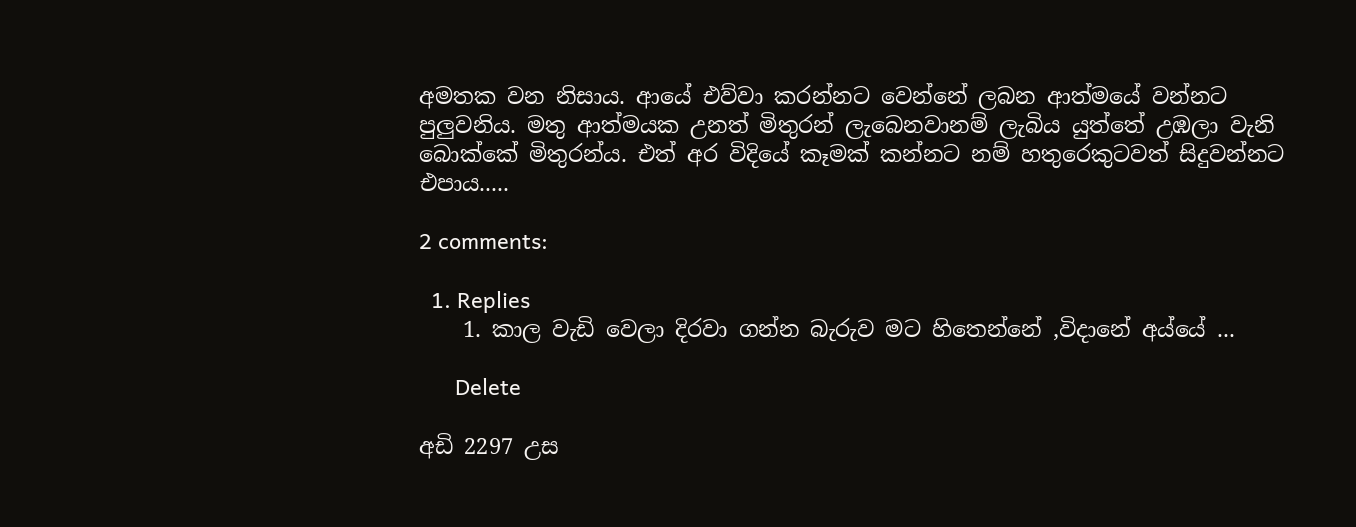අමතක වන නිසාය. ආයේ එව්වා කරන්නට වෙන්නේ ලබන ආත්මයේ වන්නට පුලුවනිය. මතු ආත්මයක උනත් මිතුරන් ලැබෙනවානම් ලැබිය යුත්තේ උඹලා වැනි බොක්කේ මිතුරන්ය. එත් අර විදියේ කෑමක් කන්නට නම් හතුරෙකුටවත් සිදුවන්නට එපාය.....

2 comments:

  1. Replies
    1. කාල වැඩි වෙලා දිරවා ගන්න බැරුව මට හිතෙන්නේ ,විදානේ අය්යේ ...

      Delete

අඩි 2297 උස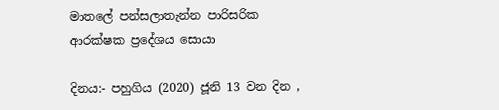මාතලේ පන්සලාතැන්න පාරිසරික ආරක්ෂක ප්‍රදේශය සොයා

දිනය:- පහුගිය (2020) ජූනි 13 වන දින ,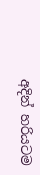අදින් හරියටම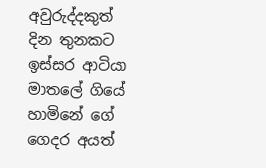අවුරුද්දකුත් දින තුනකට ඉස්සර ආටියා මාතලේ ගියේ හාමිනේ ගේ ගෙදර අයත්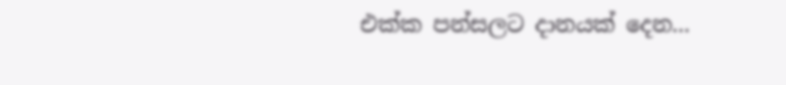එක්ක පන්සලට දානයක් දෙන...